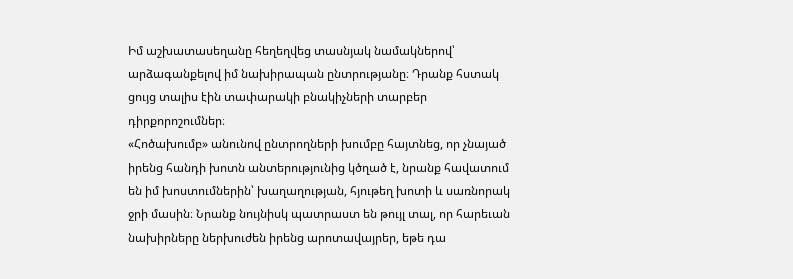Իմ աշխատասեղանը հեղեղվեց տասնյակ նամակներով՝ արձագանքելով իմ նախիրապան ընտրությանը։ Դրանք հստակ ցույց տալիս էին տափարակի բնակիչների տարբեր դիրքորոշումներ։
«Հոծախումբ» անունով ընտրողների խումբը հայտնեց, որ չնայած իրենց հանդի խոտն անտերությունից կծղած է, նրանք հավատում են իմ խոստումներին՝ խաղաղության, հյութեղ խոտի և սառնորակ ջրի մասին։ Նրանք նույնիսկ պատրաստ են թույլ տալ, որ հարեւան նախիրները ներխուժեն իրենց արոտավայրեր, եթե դա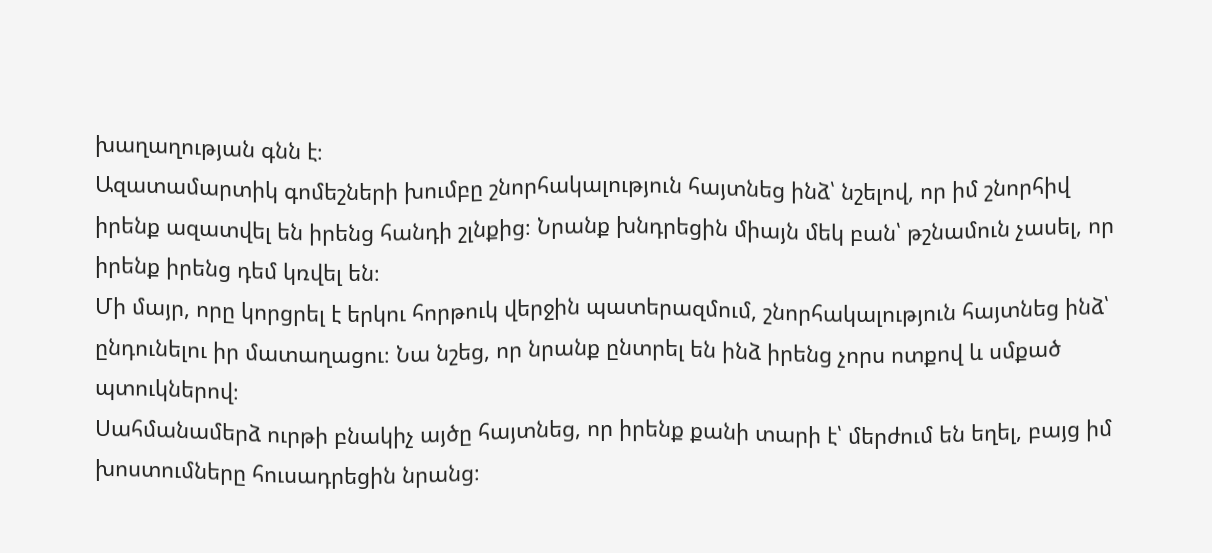խաղաղության գնն է։
Ազատամարտիկ գոմեշների խումբը շնորհակալություն հայտնեց ինձ՝ նշելով, որ իմ շնորհիվ իրենք ազատվել են իրենց հանդի շլնքից։ Նրանք խնդրեցին միայն մեկ բան՝ թշնամուն չասել, որ իրենք իրենց դեմ կռվել են։
Մի մայր, որը կորցրել է երկու հորթուկ վերջին պատերազմում, շնորհակալություն հայտնեց ինձ՝ ընդունելու իր մատաղացու։ Նա նշեց, որ նրանք ընտրել են ինձ իրենց չորս ոտքով և սմքած պտուկներով։
Սահմանամերձ ուրթի բնակիչ այծը հայտնեց, որ իրենք քանի տարի է՝ մերժում են եղել, բայց իմ խոստումները հուսադրեցին նրանց։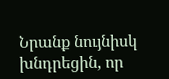Նրանք նույնիսկ խնդրեցին, որ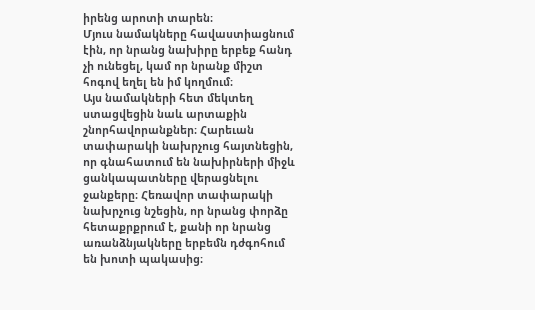իրենց արոտի տարեն։
Մյուս նամակները հավաստիացնում էին, որ նրանց նախիրը երբեք հանդ չի ունեցել, կամ որ նրանք միշտ հոգով եղել են իմ կողմում։
Այս նամակների հետ մեկտեղ ստացվեցին նաև արտաքին շնորհավորանքներ։ Հարեւան տափարակի նախրչուց հայտնեցին, որ գնահատում են նախիրների միջև ցանկապատները վերացնելու ջանքերը։ Հեռավոր տափարակի նախրչուց նշեցին, որ նրանց փորձը հետաքրքրում է, քանի որ նրանց առանձնյակները երբեմն դժգոհում են խոտի պակասից։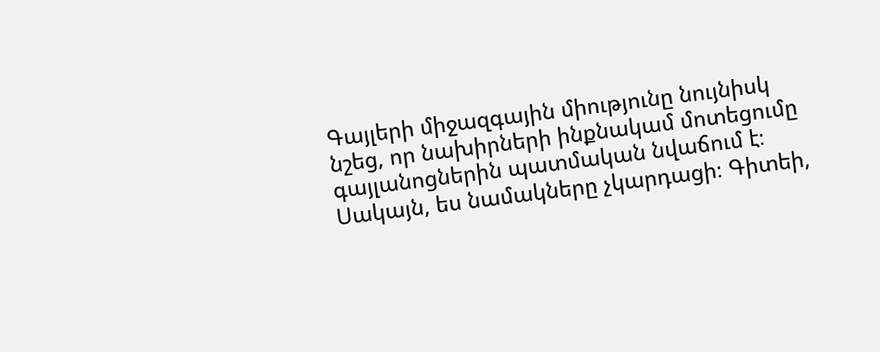Գայլերի միջազգային միությունը նույնիսկ նշեց, որ նախիրների ինքնակամ մոտեցումը գայլանոցներին պատմական նվաճում է։
Սակայն, ես նամակները չկարդացի։ Գիտեի,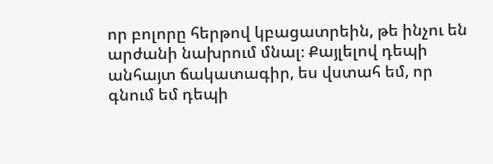որ բոլորը հերթով կբացատրեին, թե ինչու են արժանի նախրում մնալ։ Քայլելով դեպի անհայտ ճակատագիր, ես վստահ եմ, որ գնում եմ դեպի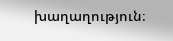խաղաղություն։